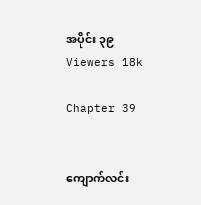အပိုင်း ၃၉
Viewers 18k

Chapter 39


ကျောက်လင်း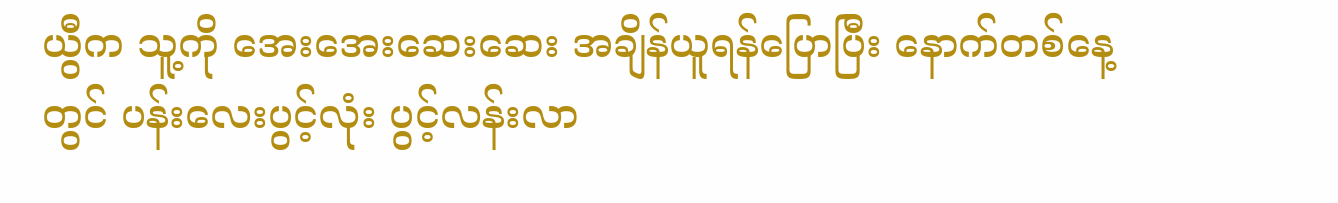ယွီက သူ့ကို အေးအေး‌ဆေးဆေး အချိန်ယူရန်ပြောပြီး နောက်တစ်နေ့တွင် ပန်းလေးပွင့်လုံး ပွင့်လန်းလာ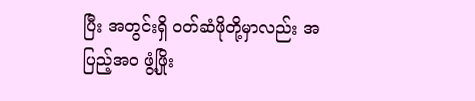ပြီး အတွင်းရှိ ဝတ်ဆံဖိုတို့မှာလည်း အပြည့်အဝ ဖွံ့ဖြိုး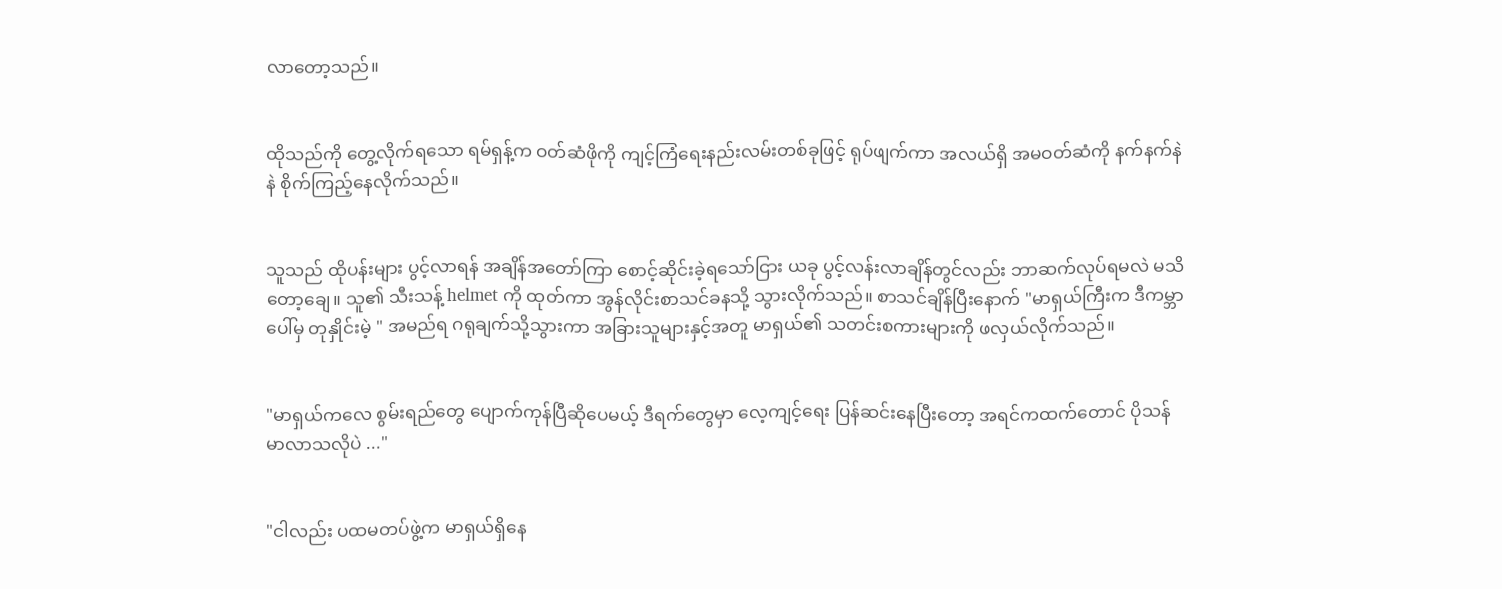လာတော့သည်။


ထိုသည်ကို တွေ့လိုက်ရသော ရမ်ရှန့်က ဝတ်ဆံဖိုကို ကျင့်ကြံရေးနည်းလမ်းတစ်ခုဖြင့် ရုပ်ဖျက်ကာ အလယ်ရှိ အမဝတ်ဆံကို နက်နက်နဲနဲ စိုက်ကြည့်နေလိုက်သည်။


သူသည် ထိုပန်းများ ပွင့်လာရန် အချိန်အတော်ကြာ စောင့်ဆိုင်းခဲ့ရသော်ငြား ယခု ပွင့်လန်းလာချိန်တွင်လည်း ဘာဆက်လုပ်ရမလဲ မသိတော့ချေ။ သူ၏ သီးသန့် helmet ကို ထုတ်ကာ အွန်လိုင်းစာသင်ခနသို့ သွားလိုက်သည်။ စာသင်ချိန်ပြီးနောက် "မာရှယ်ကြီးက ဒီကမ္ဘာပေါ်မှ တုနှိုင်းမဲ့ " အမည်ရ ဂရုချက်သို့သွားကာ အခြားသူများနှင့်အတူ မာရှယ်၏ သတင်းစကားများကို ဖလှယ်လိုက်သည်။


"မာရှယ်ကလေ စွမ်းရည်တွေ ပျောက်ကုန်ပြီဆိုပေမယ့် ဒီရက်တွေမှာ လေ့ကျင့်ရေး ပြန်ဆင်းနေပြီးတော့ အရင်က‌ထက်တောင် ပိုသန်မာလာသလိုပဲ ..."


"ငါလည်း ပထမတပ်ဖွဲ့က မာရှယ်ရှိနေ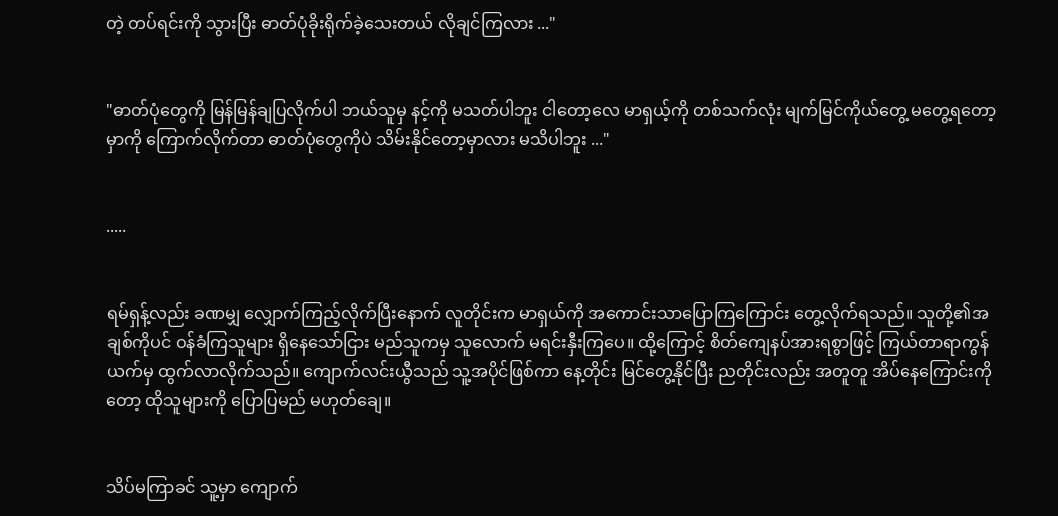တဲ့ တပ်ရင်းကို သွားပြီး ဓာတ်ပုံခိုးရိုက်ခဲ့သေးတယ် လိုချင်ကြလား ..."


"ဓာတ်ပုံတွေကို မြန်မြန်ချပြလိုက်ပါ ဘယ်သူမှ နင့်ကို မသတ်ပါဘူး ငါတော့လေ မာရှယ့်ကို တစ်သက်လုံး မျက်မြင်ကိုယ်တွေ့ မတွေ့ရတော့မှာကို ကြောက်လိုက်တာ ဓာတ်ပုံတွေကိုပဲ သိမ်းနိုင်တော့မှာလား မသိပါဘူး ..."


.....


ရမ်ရှန့်လည်း ခဏမျှ လျှောက်ကြည့်လိုက်ပြီးနောက် လူတိုင်းက မာရှယ်ကို အကောင်းသာပြောကြကြောင်း တွေ့လိုက်ရသည်။ သူတို့၏အချစ်ကိုပင် ဝန်ခံကြသူများ ရှိနေသော်ငြား မည်သူကမှ သူလောက် မရင်းနှီးကြပေ။ ထို့ကြောင့် စိတ်ကျေနပ်အားရစွာဖြင့် ကြယ်တာရာကွန်ယက်မှ ထွက်လာလိုက်သည်။ ကျောက်လင်းယွီသည် သူ့အပိုင်ဖြစ်ကာ နေ့တိုင်း မြင်တွေ့နိုင်ပြီး ညတိုင်းလည်း အတူတူ အိပ်နေကြောင်းကိုတော့ ထိုသူများကို ပြောပြမည် မဟုတ်ချေ။


သိပ်မကြာခင် သူ့မှာ ကျောက်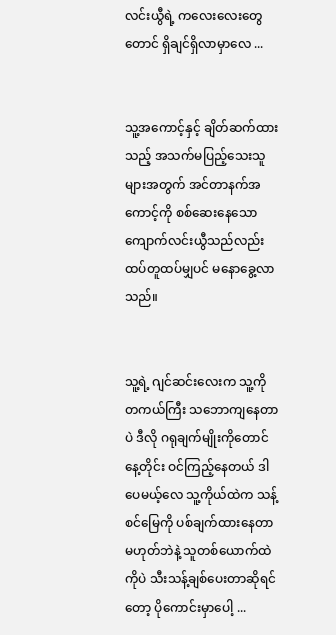လင်းယွီရဲ့ ကလေးလေးတွေတောင် ရှိချင်ရှိလာမှာလေ ...


သူ့အကောင့်နှင့် ချိတ်ဆက်ထားသည့် အသက်မပြည့်သေးသူများအတွက် အင်တာနက်အကောင့်ကို စစ်ဆေးနေသော ကျောက်လင်းယွီသည်လည်း ထပ်တူထပ်မျှပင် မနောခွေ့လာသည်။


သူ့ရဲ့ ဂျင်ဆင်းလေးက သူ့ကို တကယ်ကြီး သဘောကျနေတာပဲ ဒီလို ဂရုချက်မျိုးကိုတောင် နေ့တိုင်း ဝင်ကြည့်နေတယ် ဒါပေမယ့်လေ သူ့ကိုယ်ထဲက သန့်စင်မြေကို ပစ်ချက်ထားနေတာ မဟုတ်ဘဲနဲ့ သူတစ်ယောက်ထဲကိုပဲ သီးသန့်ချစ်ပေးတာဆိုရင်တော့ ပိုကောင်းမှာပေါ့ ...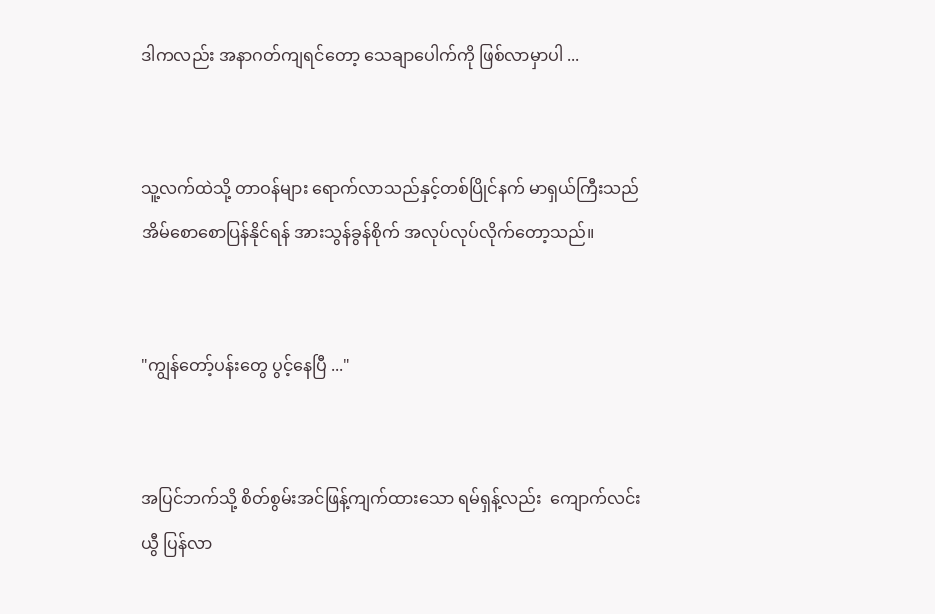ဒါကလည်း အနာဂတ်ကျရင်တော့ သေချာပေါက်ကို ဖြစ်လာမှာပါ ...


သူ့လက်ထဲသို့ တာဝန်များ ရောက်လာသည်နှင့်တစ်ပြိုင်နက် မာရှယ်ကြီးသည် အိမ်စောစောပြန်နိုင်ရန် အားသွန်ခွန်စိုက် အလုပ်လုပ်လိုက်တော့သည်။


"ကျွန်တော့်ပန်းတွေ ပွင့်နေပြီ ..."


အပြင်ဘက်သို့ စိတ်စွမ်းအင်ဖြန့်ကျက်ထားသော ရမ်ရှန့်လည်း  ကျောက်လင်းယွီ ပြန်လာ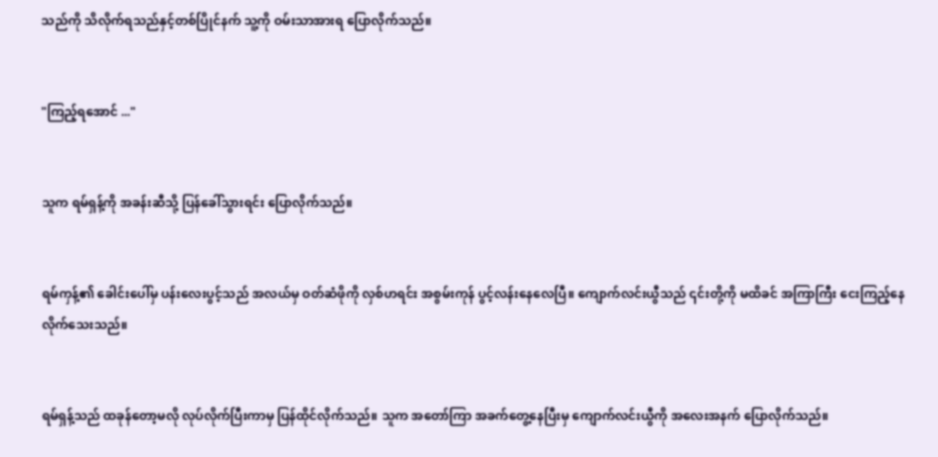သည်ကို သိလိုက်ရသည်နှင့်တစ်ပြိုင်နက် သူ့ကို ဝမ်းသာအားရ ပြောလိုက်သည်။


"ကြည့်ရအောင် ..."


သူက ရမ်ရှန့်ကို အခန်းဆီသို့ ပြန်ခေါ်သွားရင်း ပြောလိုက်သည်။


ရမ်ကှန့်၏ ခေါင်းပေါ်မှ ပန်းလေးပွင့်သည် အလယ်မှ ဝတ်ဆံဖိုကို လှစ်ဟရင်း အစွမ်းကုန် ပွင့်လန်းနေလေပြီ။ ကျောက်လင်းယွီသည် ၎င်းတို့ကို မထိ‌ခင် အကြာကြီး ငေးကြည့်နေလိုက်သေးသည်။


ရမ်ရှန့်သည် ထခုန်တော့မလို လုပ်လိုက်ပြီးကာမှ ပြန်ထိုင်လိုက်သည်။ သူက အတော်ကြာ အခက်တွေ့နေပြီးမှ ကျောက်လင်းယွီကို အလေးအနက် ပြောလိုက်သည်။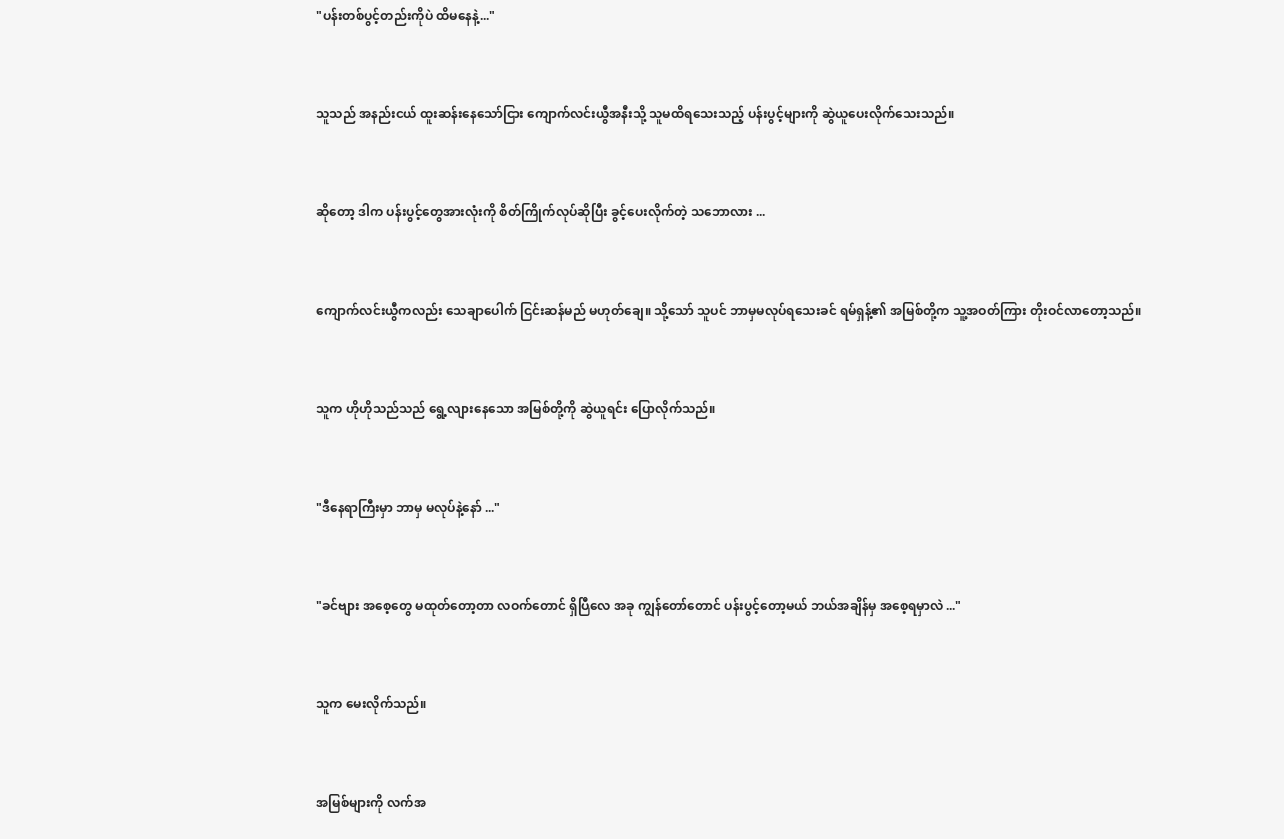"ပန်းတစ်ပွင့်တည်းကိုပဲ ထိမနေနဲ့..."


သူသည် အနည်းငယ် ထူးဆန်းနေသော်ငြား ကျောက်လင်းယွီအနီးသို့ သူမထိရသေးသည့် ပန်းပွင့်များကို ဆွဲယူပေးလိုက်သေးသည်။


ဆိုတော့ ဒါက ပန်းပွင့်တွေအားလုံးကို စိတ်ကြိုက်လုပ်ဆိုပြီး ခွင့်ပေးလိုက်တဲ့ သဘောလား ...


ကျောက်လင်းယွီကလည်း သေချာပေါက် ငြင်းဆန်မည် မဟုတ်ချေ။ သို့သော် သူပင် ဘာမှမလုပ်ရသေးခင် ရမ်ရှန့်၏ အမြစ်တို့က သူ့အဝတ်ကြား တိုးဝင်လာတော့သည်။


သူက ဟိုဟိုသည်သည် ရွေ့လျား‌နေသော အမြစ်တို့ကို ဆွဲယူရင်း ပြောလိုက်သည်။


"ဒီနေရာကြီးမှာ ဘာမှ မလုပ်နဲ့နော် ..."


"ခင်ဗျား အစေ့တွေ မထုတ်တော့တာ လဝက်တောင် ရှိပြီလေ အခု ကျွန်တော်တောင် ပန်းပွင့်တော့မယ် ဘယ်အချိန်မှ အစေ့ရမှာလဲ ..."


သူက မေးလိုက်သည်။


အမြစ်များကို လက်အ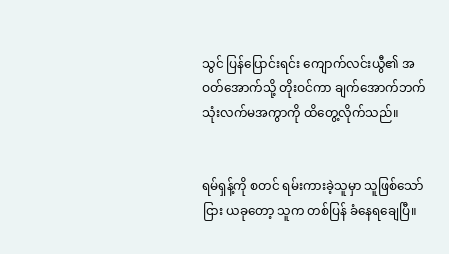သွင် ပြန်ပြောင်းရင်း ကျောက်လင်းယွီ၏ အဝတ်အောက်သို့ တိုးဝင်ကာ ‌ချက်အောက်ဘက် သုံးလက်မအကွာကို ထိတွေ့လိုက်သည်။


ရမ်ရှန့်ကို စတင် ရမ်းကားခဲ့သူမှာ သူဖြစ်သော်ငြား ယခုတော့ သူက တစ်ပြန် ခံနေရချေပြီ။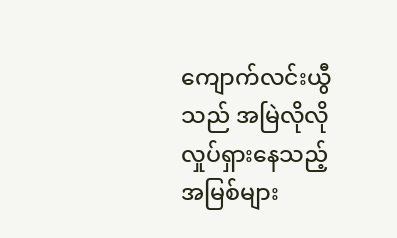ကျောက်လင်းယွီသည် အမြဲလိုလို လှုပ်ရှားနေသည့် အမြစ်များ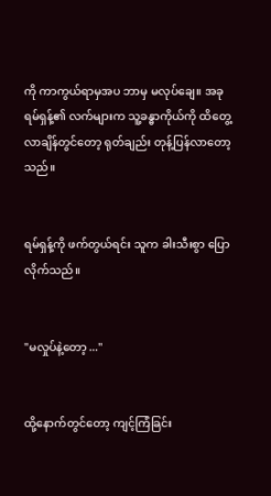ကို ကာကွယ်ရာမှအပ ဘာမှ မလုပ်ချေ။ အခု ရမ်ရှန့်၏ လက်များက သူ့ခန္ဓာကိုယ်ကို ထိတွေ့လာချိန်တွင်တော့ ရုတ်ချည်း တုန့်ပြန်‌လာတော့သည်။


ရမ်ရှန့်ကို ဖက်တွယ်ရင်း သူက ခါးသီးစွာ ပြောလိုက်သည်။


"မလှုပ်နဲ့တော့ ..."


ထို့နောက်တွင်တော့ ကျင့်ကြံခြင်း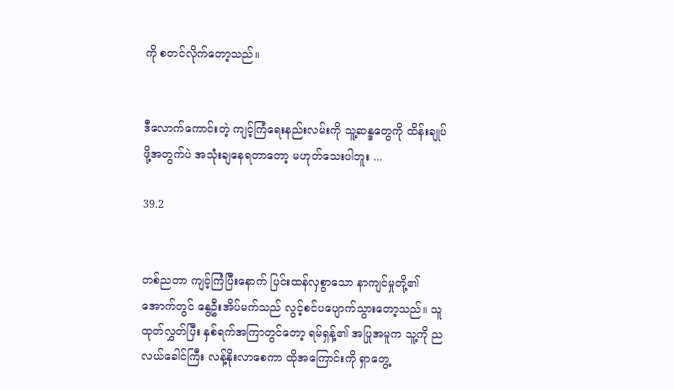ကို စတင်လိုက်တော့သည်။


ဒီလောက်ကောင်းတဲ့ ကျင့်ကြံရေးနည်းလမ်းကို သူ့ဆန္ဒတွေကို ထိန်းချုပ်ဖို့အတွက်ပဲ အသုံးချနေရတာတော့ မဟုတ်သေးပါဘူး ...

39.2


တစ်ညတာ ကျင့်ကြံပြီးနောက် ပြင်းထန်လှစွာသော နာကျင်မှုတို့၏‌ အောက်တွင် နွေဦးအိပ်မက်သည် လွင့်စင်ပပျောက်သွားတော့သည်။ သူထုတ်လွှတ်ပြီး နှစ်ရက်အကြာတွင်တော့ ရမ်ရှန့်၏ အပြုအမူက သူ့ကို ညလယ်ခေါင်ကြီး လန့်နိုးလာစေကာ ထိုအကြောင်းကို ရှာတွေ့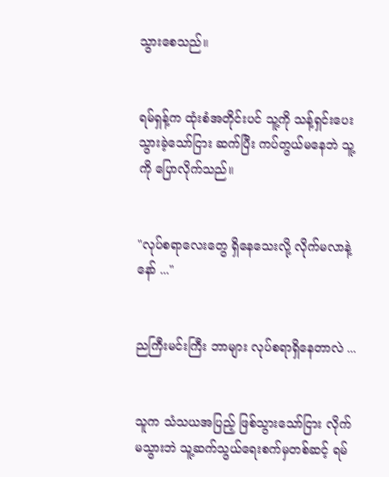သွားစေသည်။


ရမ်ရှန့်က ထုံးစံအတိုင်းပင် သူ့ကို သန့်ရှင်းပေးသွားခဲ့သော်ငြား ဆက်ပြီး ကပ်တွယ်မနေဘဲ သူ့ကို ပြောလိုက်သည်။


"လုပ်စရာလေးတွေ ရှိနေသေးလို့ လိုက်မလာနဲ့နော် ..."


ညကြီးမင်းကြီး ဘာများ လုပ်စရာရှိနေတာလဲ ...


သူက သံသယအပြည့် ဖြစ်သွားသော်ငြား လိုက်မသွားဘဲ သူ့ဆက်သွယ်‌ရေးစက်မှတစ်ဆင့် ရမ်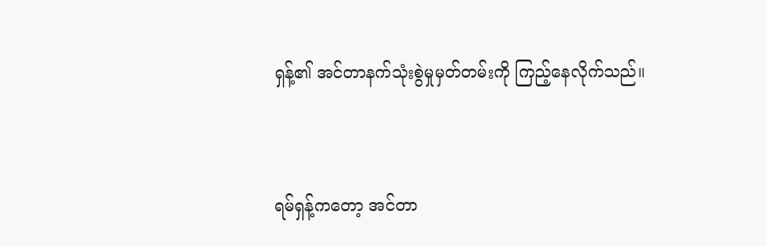ရှန့်၏ အင်တာနက်သုံးစွဲမှုမှတ်တမ်းကို ကြည့်နေလိုက်သည်။


ရမ်ရှန့်ကတော့ အင်တာ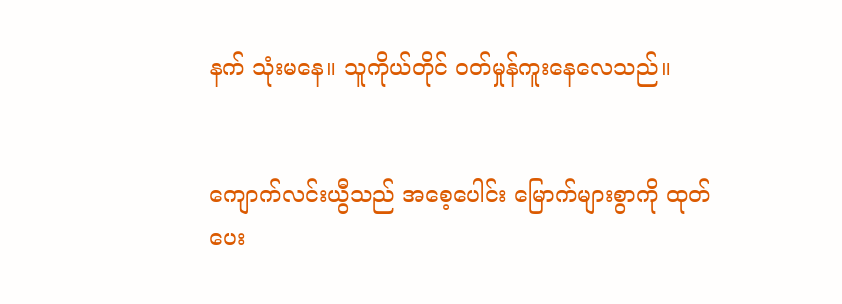နက် သုံးမနေ။ သူကိုယ်တိုင် ဝတ်မှုန်ကူးနေလေသည်။


ကျောက်လင်းယွီသည် အစေ့ပေါင်း မြောက်များစွာကို ထုတ်ပေး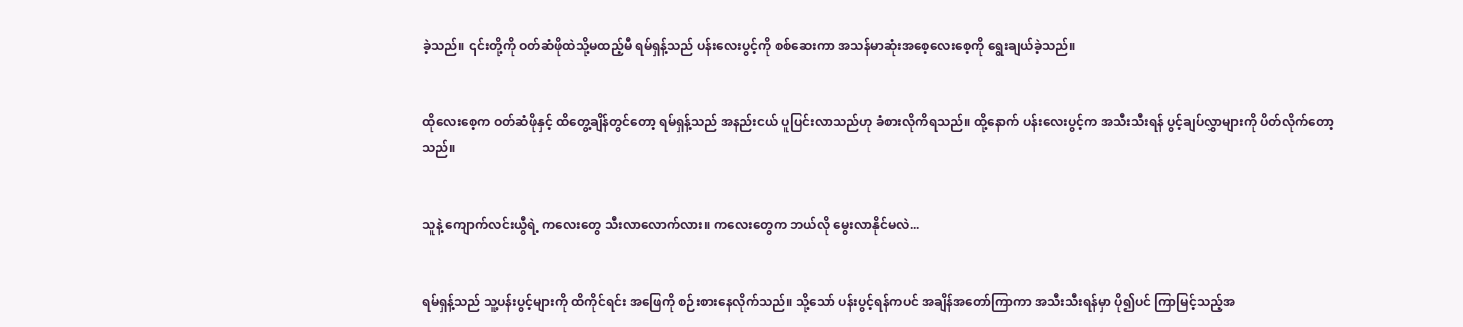ခဲ့သည်။ ၎င်းတို့ကို ဝတ်ဆံဖိုထဲသို့မထည့်မီ ရမ်ရှန့်သည် ပန်းလေးပွင့်ကို စစ်ဆေးကာ အသန်မာဆုံးအစေ့လေးစေ့ကို ‌ရွေးချယ်ခဲ့သည်။


ထိုလေးစေ့က ဝတ်ဆံဖိုနှင့် ထိတွေ့ချိန်တွင်တော့ ရမ်ရှန့်သည် အနည်းငယ် ပူပြင်းလာသည်ဟု ခံစားလိုကိရသည်။ ထို့နောက် ပန်းလေးပွင့်က အသီးသီးရန် ပွင့်ချပ်လွှာများကို ပိတ်လိုက်တော့သည်။


သူနဲ့ ကျောက်လင်းယွီရဲ့ ကလေးတွေ သီးလာလောက်လား။ ကလေးတွေက ဘယ်လို မွေးလာနိုင်မလဲ...


ရမ်ရှန့်သည် သူ့ပန်းပွင့်များကို ထိကိုင်ရင်း အဖြေကို စဉ်းစားနေလိုက်သည်။ သို့သော် ပန်းပွင့်ရန်ကပင် အချိန်အတော်ကြာကာ အသီးသီးရန်မှာ ပို၍ပင် ကြာမြင့်သည့်အ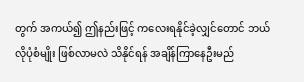တွက် အကယ်၍ ဤနည်းဖြင့် ကလေးရနိုင်ခဲ့လျှင်တောင် ဘယ်လိုပုံစံမျိုး ဖြစ်လာမလဲ သိနိုင်ရန် အချိန်ကြာနေဦးမည်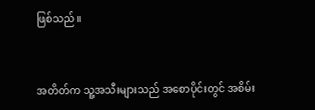ဖြစ်သည်။


အတိတ်က သူ့အသီးများသည် အစောပိုင်းတွင် အစိမ်း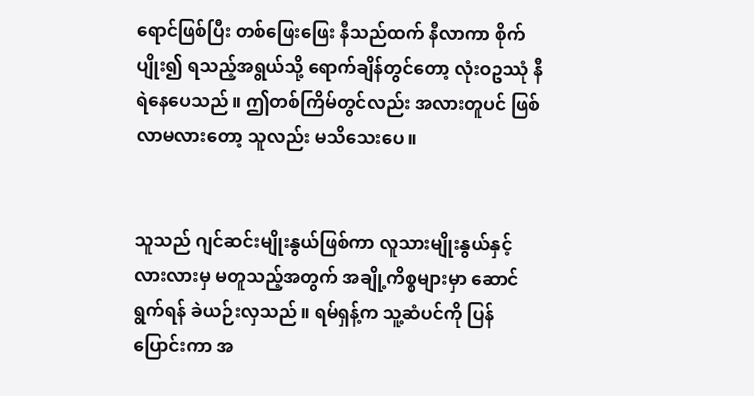ရောင်ဖြစ်ပြီး တစ်ဖြေးဖြေး နီသည်ထက် နီလာကာ စိုက်ပျိုး၍ ရသည့်အရွယ်သို့ ရောက်ချိန်တွင်တော့ လုံးဝဥဿုံ နီရဲနေပေသည်။ ဤတစ်ကြိမ်တွင်လည်း အလားတူပင် ဖြစ်လာမလားတော့ သူလည်း မသိသေးပေ။


သူသည် ဂျင်ဆင်းမျိုးနွယ်ဖြစ်ကာ လူသားမျိုးနွယ်နှင့် လားလားမှ မတူသည့်အတွက် အချို့ကိစ္စများမှာ ဆောင်ရွက်ရန် ခဲယဉ်းလှသည်။ ရမ်ရှန့်က သူ့ဆံပင်ကို ပြန်ပြောင်းကာ အ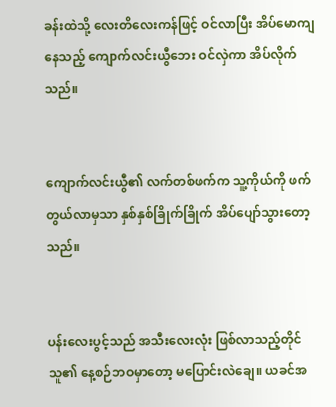ခန်းထဲသို့ လေးတိလေးကန်ဖြင့် ဝင်လာပြီး အိပ်မောကျနေသည့် ကျောက်လင်းယွီဘေး ဝင်လှဲကာ အိပ်လိုက်သည်။


ကျောက်လင်းယွီ၏ လက်တစ်ဖက်က သူ့ကိုယ်ကို ဖက်တွယ်လာမှသာ နှစ်နှစ်ခြိုက်ခြိုက် အိပ်ပျော်သွားတော့သည်။


ပန်းလေးပွင့်သည် အသီးလေးလုံး ဖြစ်လာသည့်တိုင် သူ၏ နေ့စဉ်ဘဝမှာတော့ မပြောင်းလဲ‌ချေ။ ယခင်အ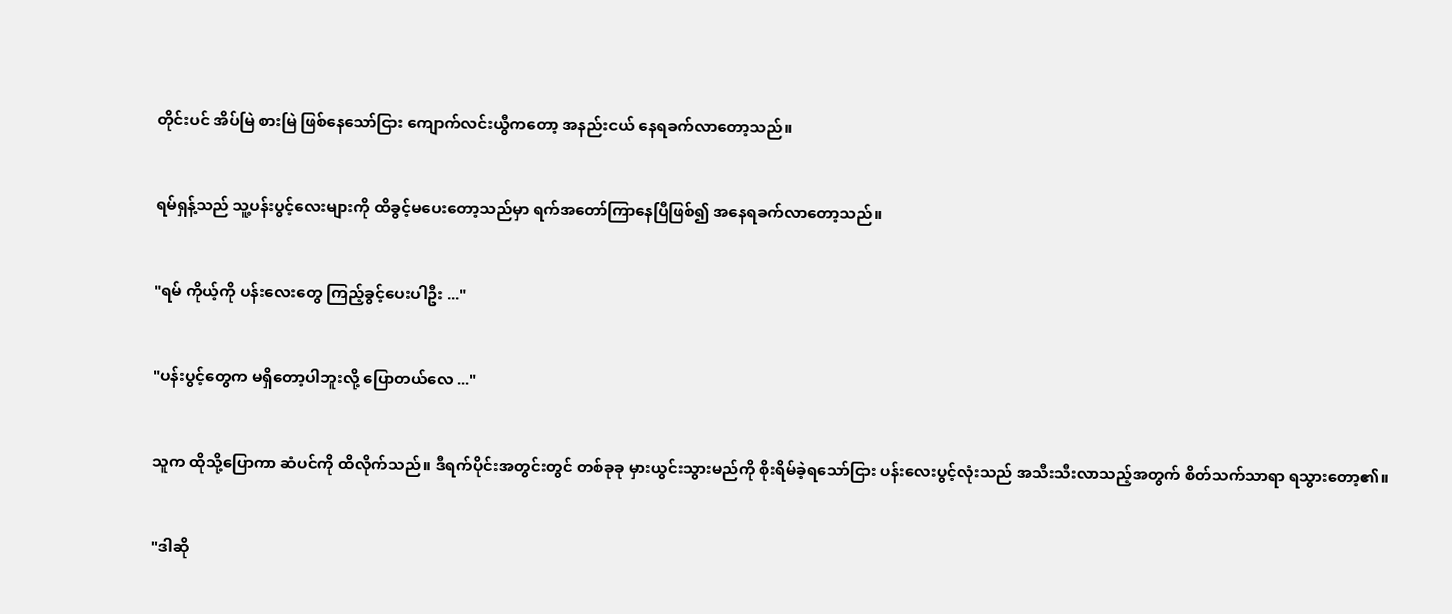တိုင်းပင် အိပ်မြဲ စားမြဲ ဖြစ်နေသော်ငြား ကျောက်လင်းယွီကတော့ အနည်းငယ် နေရခက်လာတော့သည်။


ရမ်ရှန့်သည် သူ့ပန်းပွင့်လေးများကို ထိခွင့်မပေးတော့သည်မှာ ရက်အတော်ကြာနေပြီဖြစ်၍ အနေရခက်လာတော့သည်။


"ရမ် ကိုယ့်ကို ပန်းလေးတွေ ကြည့်ခွင့်ပေးပါဦး ..."


"ပန်းပွင့်တွေက မရှိတော့ပါဘူးလို့ ပြော‌တယ်လေ ..."


သူက ထိုသို့ပြောကာ ဆံပင်ကို ထိလိုက်သည်။ ဒီရက်ပိုင်းအတွင်းတွင် တစ်ခုခု မှားယွင်းသွားမည်ကို စိုးရိမ်ခဲ့ရသော်ငြား ပန်းလေးပွင့်လုံးသည် အသီးသီးလာသည့်အတွက် စိတ်သက်သာရာ ရသွားတော့၏။


"ဒါဆို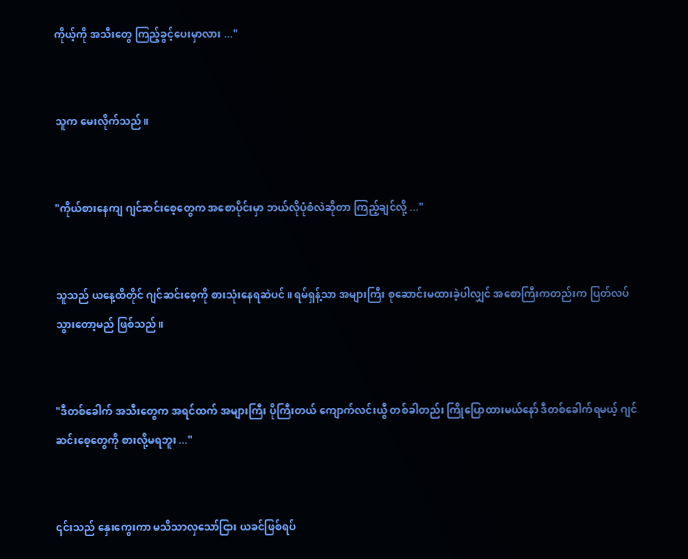ကိုယ့်ကို အသီးတွေ ကြည့်ခွင့်ပေးမှာလား ..."


သူက မေးလိုက်သည်။


"ကိုယ်စားနေကျ ဂျင်ဆင်းစေ့တွေက အစောပိုင်းမှာ ဘယ်လိုပုံစံလဲဆိုတာ ကြည့်ချင်လို့ ..."


သူသည် ယနေ့ထိတိုင် ဂျင်ဆင်းစေ့ကို စားသုံးနေရဆဲပင်။ ရမ်ရှန့်သာ အများကြီး စုဆောင်းမထားခဲ့ပါလျှင် အစောကြီးကတည်းက ပြတ်လပ်သွားတော့မည် ဖြစ်သည်။


"ဒီတစ်ခေါက် အသီးတွေက အရင်ထက် အများကြီး ပိုကြီးတယ် ကျောက်လင်းယွီ တစ်ခါတည်း ကြိုပြောထားမယ်နော် ဒီတစ်ခေါက်ရမယ့် ဂျင်ဆင်းစေ့တွေကို စားလို့မရဘူး ..."


၎င်းသည် နှေးကွေးကာ မသိသာလှသော်ငြား ယခင်ဖြစ်ရပ်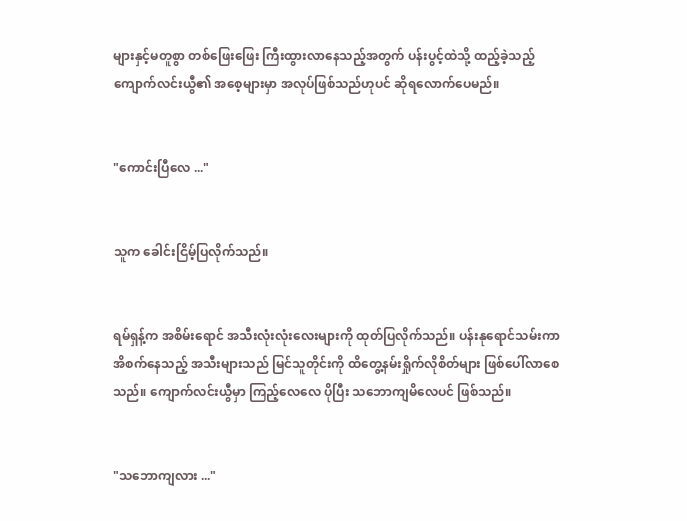များနှင့်မတူစွာ တစ်ဖြေးဖြေး ကြီးထွားလာနေသည့်အတွက် ပန်းပွင့်ထဲသို့ ထည့်ခဲ့သည့် ကျောက်လင်းယွီ၏ အစေ့များမှာ အလုပ်ဖြစ်သည်ဟုပင် ဆိုရလောက်ပေမည်။


"ကောင်းပြီလေ ..."


သူက ခေါင်းငြိမ့်ပြလိုက်သည်။


ရမ်ရှန့်က အစိမ်းရောင် အသီးလုံးလုံးလေးများကို ထုတ်ပြလိုက်သည်။ ပန်းနုရောင်သမ်းကာ အိစက်နေသည့် အသီးများသည် မြင်သူတိုင်းကို ထိတွေ့နမ်းရှိုက်လိုစိတ်များ ဖြစ်ပေါ်လာစေသည်။ ကျောက်လင်းယွီမှာ ကြည့်လေလေ ပိုပြီး သဘောကျမိလေပင် ဖြစ်သည်။


"သဘောကျလား ..."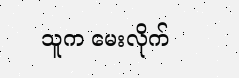သူက မေးလိုက်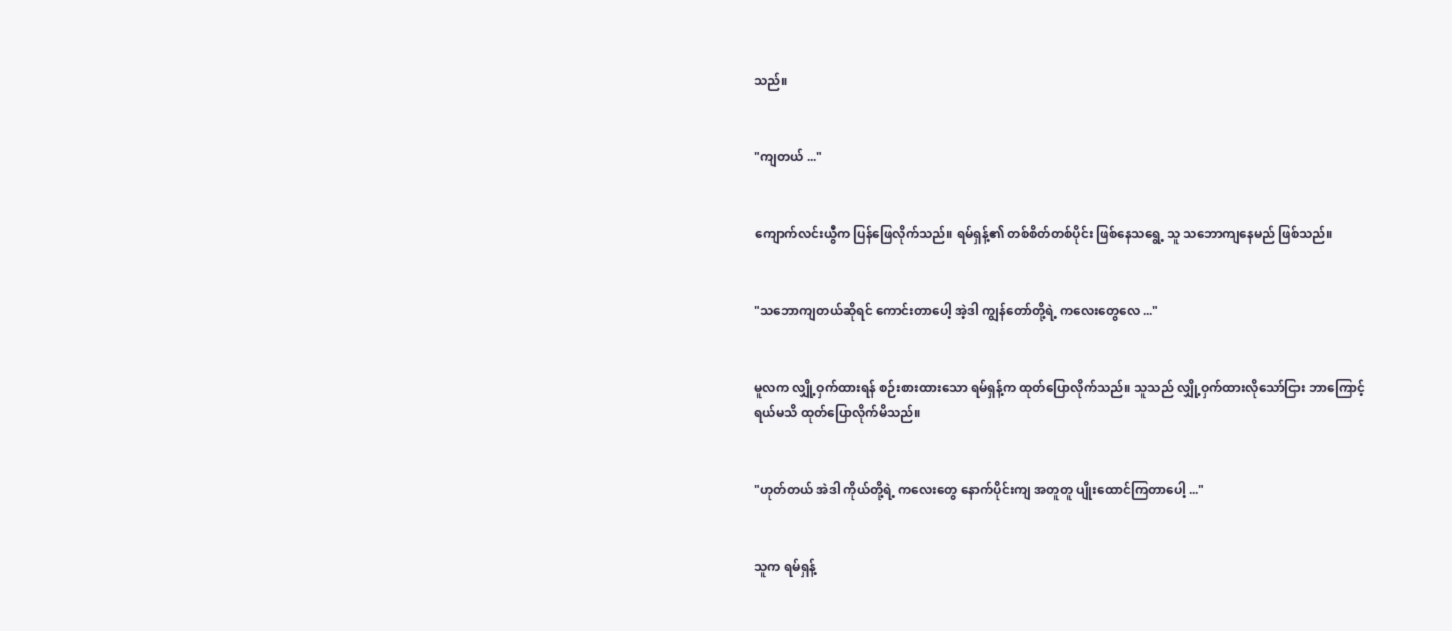သည်။


"ကျတယ် ..."


ကျောက်လင်းယွီက ပြန်ဖြေလိုက်သည်။ ရမ်ရှန့်၏ တစ်စိတ်တစ်ပိုင်း ဖြစ်နေသရွေ့ သူ သဘောကျနေမည် ဖြစ်သည်။


"သဘောကျတယ်ဆိုရင် ကောင်းတာပေါ့ အဲ့ဒါ ကျွန်တော်တို့ရဲ့ ကလေးတွေလေ ..."


မူလက လျှို့ဝှက်ထားရန် စဉ်းစားထားသော ရမ်ရှန့်က ထုတ်ပြောလိုက်သည်။ သူသည် လျှို့ဝှက်ထားလိုသော်ငြား ဘာကြောင့်ရယ်မသိ ထုတ်ပြောလိုက်မိသည်။


"ဟုတ်တယ် အဲဒါ ကိုယ်တို့ရဲ့ ကလေးတွေ နောက်ပိုင်းကျ အတူတူ ပျိုးထောင်ကြတာပေါ့ ..."


သူက ရမ်ရှန့်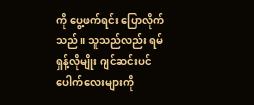ကို ပွေ့ဖက်ရင်း ပြောလိုက်သည်။ သူသည်လည်း ရမ်ရှန့်လိုမျိုး ဂျင်ဆင်းပင်ပေါက်လေးများကို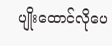ပျိုးထောင်လိုပေ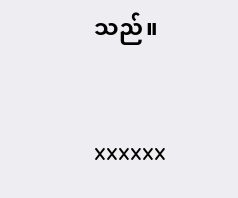သည်။


xxxxxx